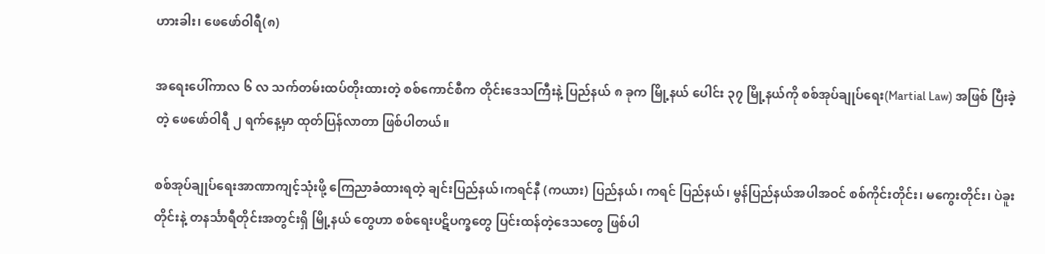ဟားခါး၊ ဖေဖော်ဝါရီ(၈)

အရေးပေါ်ကာလ ၆ လ သက်တမ်းထပ်တိုးထားတဲ့ စစ်ကောင်စီက တိုင်းဒေသကြီးနဲ့ ပြည်နယ် ၈ ခုက မြို့နယ် ပေါင်း ၃၇ မြို့နယ်ကို စစ်အုပ်ချုပ်ရေး(Martial Law) အဖြစ် ပြီးခဲ့တဲ့ ဖေဖော်ဝါရီ ၂ ရက်နေ့မှာ ထုတ်ပြန်လာတာ ဖြစ်ပါတယ်။

စစ်အုပ်ချုပ်ရေးအာဏာကျင့်သုံးဖို့ ကြေညာခံထားရတဲ့ ချင်းပြည်နယ်၊ကရင်နီ (ကယား) ပြည်နယ်၊ ကရင် ပြည်နယ်၊ မွန်ပြည်နယ်အပါအဝင် စစ်ကိုင်းတိုင်း၊ မကွေးတိုင်း၊ ပဲခူးတိုင်းနဲ့ တနင်္သာရီတိုင်းအတွင်းရှိ မြို့နယ် တွေဟာ စစ်ရေးပဋိပက္ခတွေ ပြင်းထန်တဲ့ဒေသတွေ ဖြစ်ပါ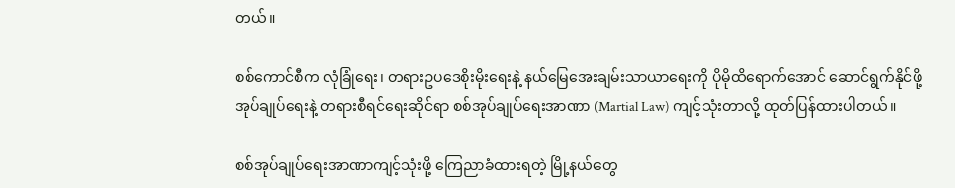တယ်။

စစ်ကောင်စီက လုံခြုံရေး၊ တရားဥပဒေစိုးမိုးရေးနဲ့ နယ်မြေအေးချမ်းသာယာရေးကို ပိုမိုထိရောက်အောင် ဆောင်ရွက်နိုင်ဖို့ အုပ်ချုပ်ရေးနဲ့ တရားစီရင်ရေးဆိုင်ရာ စစ်အုပ်ချုပ်ရေးအာဏာ (Martial Law) ကျင့်သုံးတာလို့ ထုတ်ပြန်ထားပါတယ်။

စစ်အုပ်ချုပ်ရေးအာဏာကျင့်သုံးဖို့ ကြေညာခံထားရတဲ့ မြို့နယ်တွေ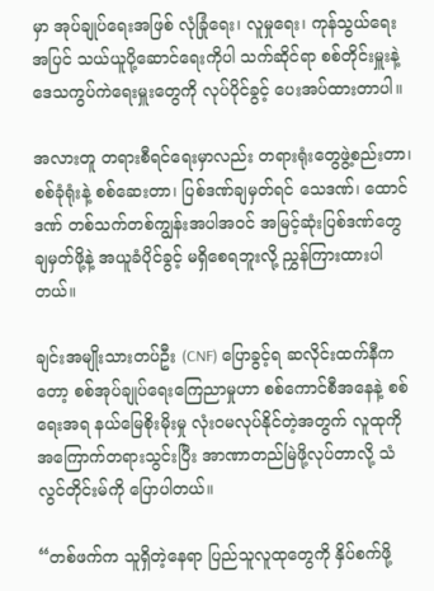မှာ အုပ်ချုပ်ရေးအဖြစ် လုံခြုံရေး၊ လူမှုရေး၊ ကုန်သွယ်ရေးအပြင် သယ်ယူပို့ဆောင်ရေးကိုပါ သက်ဆိုင်ရာ စစ်တိုင်းမှူးနဲ့ ဒေသကွပ်ကဲရေးမှူးတွေကို လုပ်ပိုင်ခွင့် ပေးအပ်ထားတာပါ။

အလားတူ တရားစီရင်ရေးမှာလည်း တရားရုံးတွေဖွဲ့စည်းတာ၊ စစ်ခုံရုံးနဲ့ စစ်ဆေးတာ၊ ပြစ်ဒဏ်ချမှတ်ရင် သေဒဏ်၊ ထောင်ဒဏ် တစ်သက်တစ်ကျွန်းအပါအဝင် အမြင့်ဆုံးပြစ်ဒဏ်တွေ ချမှတ်ဖို့နဲ့ အယူခံပိုင်ခွင့် မရှိစေရဘူးလို့ ညွှန်ကြားထားပါတယ်။

ချင်းအမျိုးသားတပ်ဦး (CNF) ပြောခွင့်ရ ဆလိုင်းထက်နီကတော့ စစ်အုပ်ချုပ်ရေးကြေညာမှုဟာ စစ်ကောင်စီအနေနဲ့ စစ်ရေးအရ နယ်မြေစိုးမိုးမှု လုံးဝမလုပ်နိုင်တဲ့အတွက် လူထုကိုအကြောက်တရားသွင်းပြီး အာဏာတည်မြဲဖို့လုပ်တာလို့ သံလွင်တိုင်းမ်ကို ပြောပါတယ်။

“တစ်ဖက်က သူရှိတဲ့နေရာ ပြည်သူလူထုတွေကို နှိပ်စက်ဖို့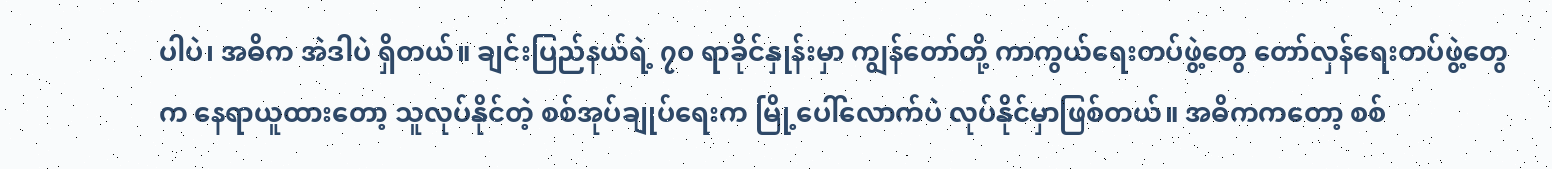ပါပဲ၊ အဓိက အဲဒါပဲ ရှိတယ်။ ချင်းပြည်နယ်ရဲ့ ၇၀ ရာခိုင်နှုန်းမှာ ကျွန်တော်တို့ ကာကွယ်ရေးတပ်ဖွဲ့တွေ တော်လှန်ရေးတပ်ဖွဲ့တွေက နေရာယူထားတော့ သူလုပ်နိုင်တဲ့ စစ်အုပ်ချုပ်ရေးက မြို့ပေါ်လောက်ပဲ လုပ်နိုင်မှာဖြစ်တယ်။ အဓိကကတော့ စစ်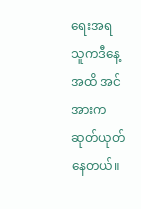ရေးအရ သူကဒီနေ့အထိ အင်အားကဆုတ်ယုတ်နေတယ်။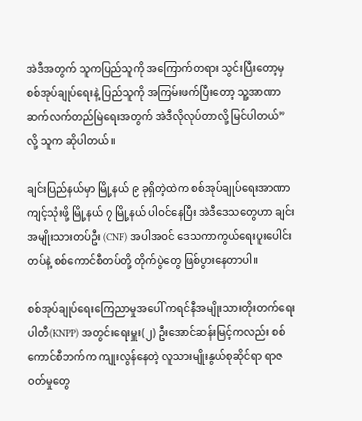အဲဒီအတွက် သူကပြည်သူကို အကြောက်တရား သွင်းပြီးတော့မှ စစ်အုပ်ချုပ်ရေးနဲ့ ပြည်သူကို အကြမ်းဖက်ပြီးတော့ သူ့အာဏာ ဆက်လက်တည်မြဲရေးအတွက် အဲဒီလိုလုပ်တာလို့ မြင်ပါတယ်”လို့ သူက ဆိုပါတယ်။

ချင်းပြည်နယ်မှာ မြို့နယ် ၉ ခုရှိတဲ့ထဲက စစ်အုပ်ချုပ်ရေးအာဏာကျင့်သုံးဖို့ မြို့နယ် ၇ မြို့နယ် ပါဝင်နေပြီး အဲဒီဒေသတွေဟာ ချင်းအမျိုးသားတပ်ဦး (CNF) အပါအဝင် ဒေသကာကွယ်ရေးပူးပေါင်းတပ်နဲ့ စစ်ကောင်စီတပ်တို့ တိုက်ပွဲတွေ ဖြစ်ပွားနေတာပါ။

စစ်အုပ်ချုပ်ရေးကြေညာမှုအပေါ် ကရင်နီအမျိုးသားတိုးတက်ရေးပါတီ(KNPP) အတွင်းရေးမှူး(၂) ဦးအောင်ဆန်းမြင့်ကလည်း စစ်ကောင်စီဘက်က ကျုးလွန်နေတဲ့ လူသားမျိုးနွယ်စုဆိုင်ရာ ရာဇဝတ်မှုတွေ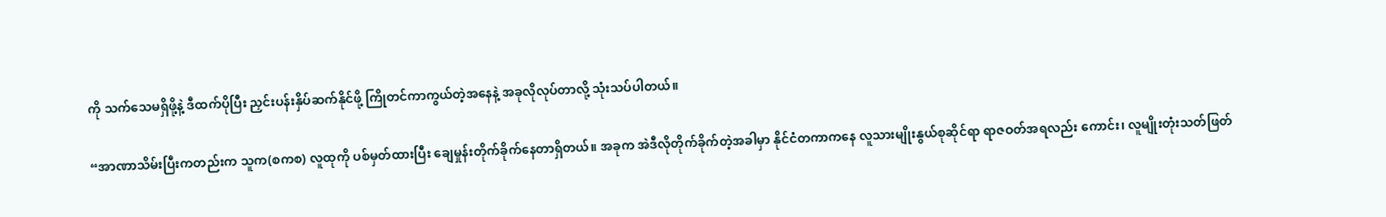ကို သက်သေမရှိဖို့နဲ့ ဒီထက်ပိုပြီး ညှင်းပန်းနှိပ်ဆက်နိုင်ဖို့ ကြိုတင်ကာကွယ်တဲ့အနေနဲ့ အခုလိုလုပ်တာလို့ သုံးသပ်ပါတယ်။

“အာဏာသိမ်းပြီးကတည်းက သူက(စကစ) လူထုကို ပစ်မှတ်ထားပြီး ချေမှုန်းတိုက်ခိုက်နေတာရှိတယ်။ အခုက အဲဒီလိုတိုက်ခိုက်တဲ့အခါမှာ နိုင်ငံတကာကနေ လူသားမျိုးနွယ်စုဆိုင်ရာ ရာဇဝတ်အရလည်း ကောင်း၊ လူမျိုးတုံးသတ်ဖြတ်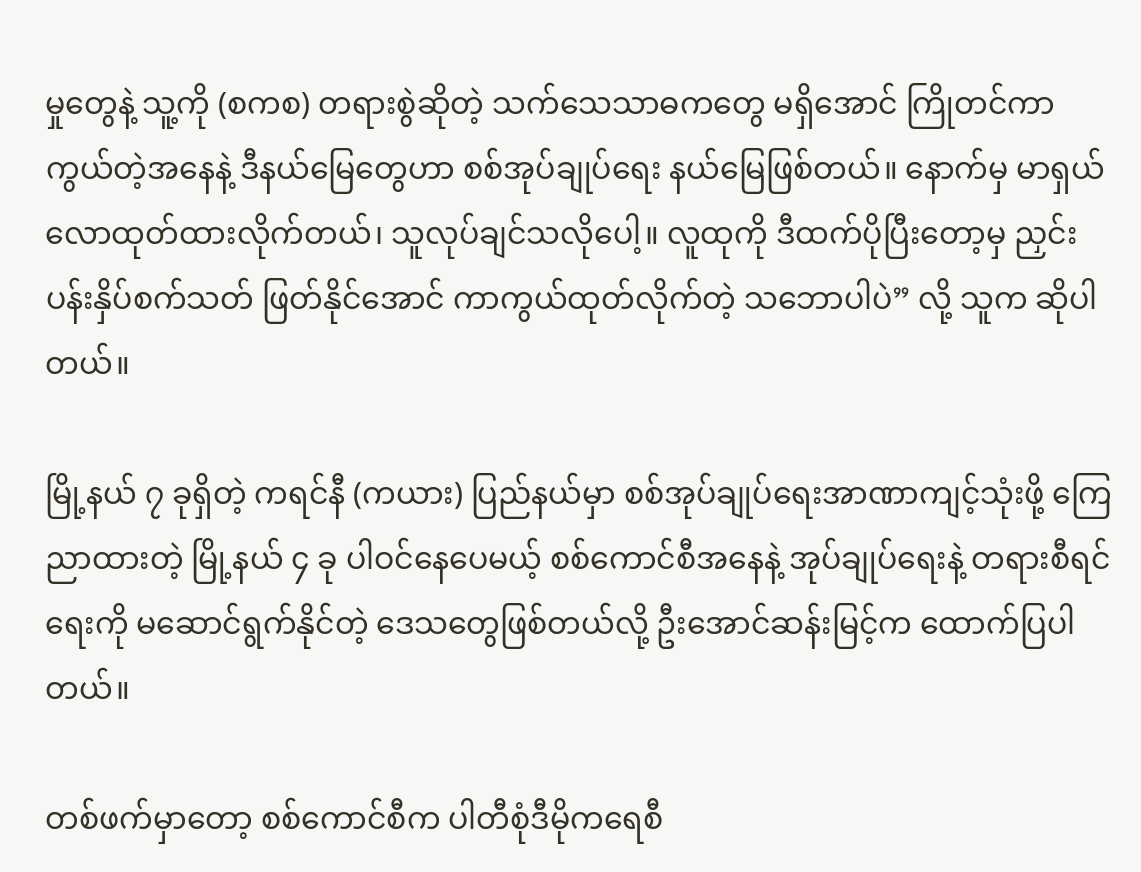မှုတွေနဲ့ သူ့ကို (စကစ) တရားစွဲဆိုတဲ့ သက်သေသာဓကတွေ မရှိအောင် ကြိုတင်ကာကွယ်တဲ့အနေနဲ့ ဒီနယ်မြေတွေဟာ စစ်အုပ်ချုပ်ရေး နယ်မြေဖြစ်တယ်။ နောက်မှ မာရှယ်လောထုတ်ထားလိုက်တယ်၊ သူလုပ်ချင်သလိုပေါ့။ လူထုကို ဒီထက်ပိုပြီးတော့မှ ညှင်းပန်းနှိပ်စက်သတ် ဖြတ်နိုင်အောင် ကာကွယ်ထုတ်လိုက်တဲ့ သဘောပါပဲ” လို့ သူက ဆိုပါတယ်။

မြို့နယ် ၇ ခုရှိတဲ့ ကရင်နီ (ကယား) ပြည်နယ်မှာ စစ်အုပ်ချုပ်ရေးအာဏာကျင့်သုံးဖို့ ကြေညာထားတဲ့ မြို့နယ် ၄ ခု ပါဝင်နေပေမယ့် စစ်ကောင်စီအနေနဲ့ အုပ်ချုပ်ရေးနဲ့ တရားစီရင်ရေးကို မဆောင်ရွက်နိုင်တဲ့ ဒေသတွေဖြစ်တယ်လို့ ဦးအောင်ဆန်းမြင့်က ထောက်ပြပါတယ်။

တစ်ဖက်မှာတော့ စစ်ကောင်စီက ပါတီစုံဒီမိုကရေစီ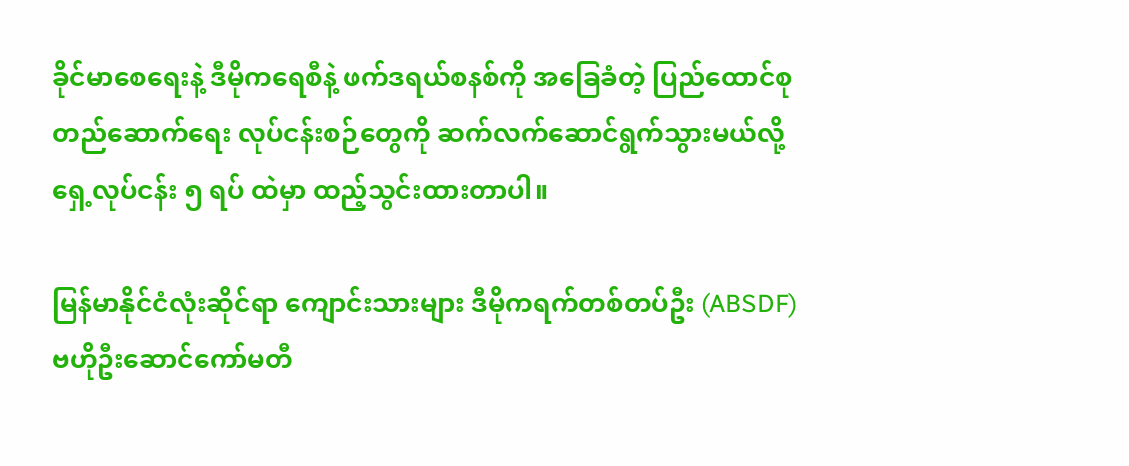ခိုင်မာစေရေးနဲ့ ဒီမိုကရေစီနဲ့ ဖက်ဒရယ်စနစ်ကို အခြေခံတဲ့ ပြည်ထောင်စုတည်ဆောက်ရေး လုပ်ငန်းစဉ်တွေကို ဆက်လက်ဆောင်ရွက်သွားမယ်လို့ ရှေ့လုပ်ငန်း ၅ ရပ် ထဲမှာ ထည့်သွင်းထားတာပါ။

မြန်မာနိုင်ငံလုံးဆိုင်ရာ ကျောင်းသားများ ဒီမိုကရက်တစ်တပ်ဦး (ABSDF) ဗဟိုဦးဆောင်ကော်မတီ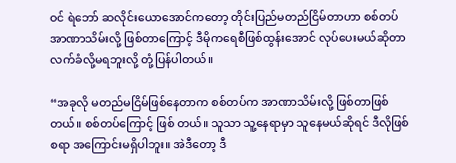ဝင် ရဲဘော် ဆလိုင်းယောအောင်ကတော့ တိုင်းပြည်မတည်ငြိမ်တာဟာ စစ်တပ်အာဏာသိမ်းလို့ ဖြစ်တာကြောင့် ဒီမိုကရေစီဖြစ်ထွန်းအောင် လုပ်ပေးမယ်ဆိုတာ လက်ခံလို့မရဘူးလို့ တုံ့ပြန်ပါတယ်။

“အခုလို မတည်မငြိမ်ဖြစ်နေတာက စစ်တပ်က အာဏာသိမ်းလို့ ဖြစ်တာဖြစ်တယ်။ စစ်တပ်ကြောင့် ဖြစ် တယ်။ သူသာ သူ့နေရာမှာ သူနေမယ်ဆိုရင် ဒီလိုဖြစ်စရာ အကြောင်းမရှိပါဘူး။ အဲဒီတော့ ဒီ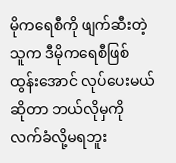မိုကရေစီကို ဖျက်ဆီးတဲ့သူက ဒီမိုကရေစီဖြစ်ထွန်းအောင် လုပ်ပေးမယ်ဆိုတာ ဘယ်လိုမှကို လက်ခံလို့မရဘူး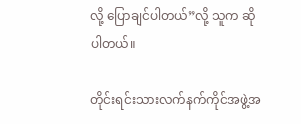လို့ ပြောချင်ပါတယ်”လို့ သူက ဆိုပါတယ်။

တိုင်းရင်းသားလက်နက်ကိုင်အဖွဲ့အ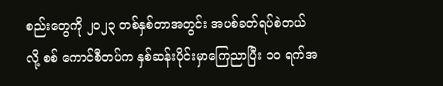စည်းတွေကို ၂၀၂၃ တစ်နှစ်တာအတွင်း အပစ်ခတ်ရပ်စဲတယ်လို့ စစ် ကောင်စီတပ်က နှစ်ဆန်းပိုင်းမှာကြေညာပြီး ၁၀ ရက်အ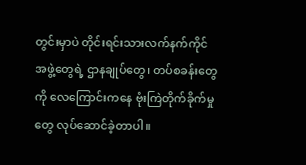တွင်းမှာပဲ တိုင်းရင်းသားလက်နက်ကိုင်အဖွဲ့တွေရဲ့ ဌာနချုပ်တွေ၊ တပ်စခန်းတွေကို လေကြောင်းကနေ ဗုံးကြဲတိုက်ခိုက်မှုတွေ လုပ်ဆောင်ခဲ့တာပါ။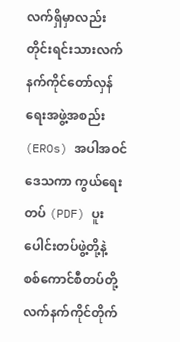လက်ရှိမှာလည်း တိုင်းရင်းသားလက်နက်ကိုင်တော်လှန်ရေးအဖွဲ့အစည်း (EROs) အပါအဝင် ဒေသကာ ကွယ်ရေးတပ် (PDF) ပူးပေါင်းတပ်ဖွဲ့တို့နဲ့ စစ်ကောင်စီတပ်တို့ လက်နက်ကိုင်တိုက်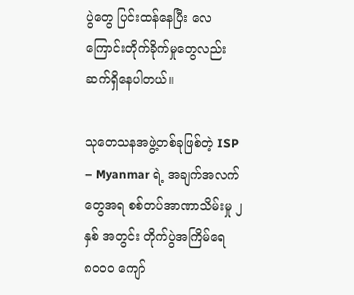ပွဲတွေ ပြင်းထန်နေပြီး လေကြောင်းတိုက်ခိုက်မှုတွေလည်း ဆက်ရှိနေပါတယ်။

သုတေသနအဖွဲ့တစ်ခုဖြစ်တဲ့ ISP – Myanmar ရဲ့ အချက်အလက်တွေအရ စစ်တပ်အာဏာသိမ်းမှု ၂ နှစ် အတွင်း တိုက်ပွဲအကြိမ်ရေ ၈၀၀၀ ကျော်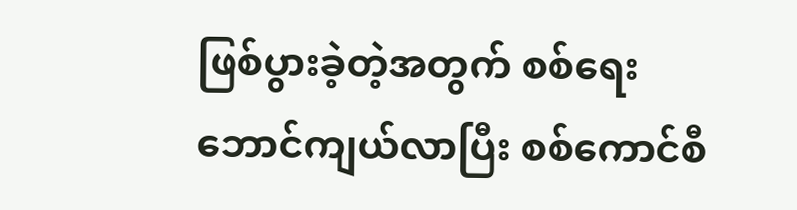ဖြစ်ပွားခဲ့တဲ့အတွက် စစ်ရေးဘောင်ကျယ်လာပြီး စစ်ကောင်စီ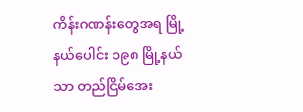ကိန်းဂဏန်းတွေအရ မြို့နယ်ပေါင်း ၁၉၈ မြို့နယ်သာ တည်ငြိမ်အေး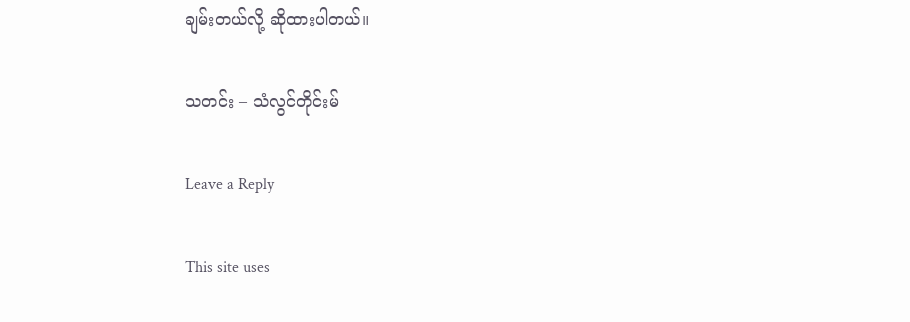ချမ်းတယ်လို့ ဆိုထားပါတယ်။

သတင်း – သံလွင်တိုင်းမ်

Leave a Reply

This site uses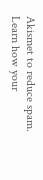Akismet to reduce spam. Learn how your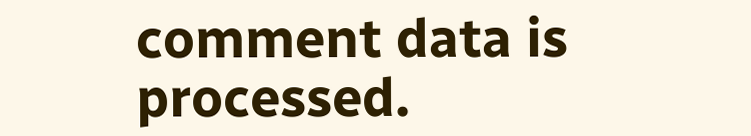comment data is processed.